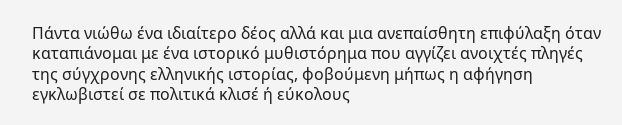Πάντα νιώθω ένα ιδιαίτερο δέος αλλά και μια ανεπαίσθητη επιφύλαξη όταν καταπιάνομαι με ένα ιστορικό μυθιστόρημα που αγγίζει ανοιχτές πληγές της σύγχρονης ελληνικής ιστορίας, φοβούμενη μήπως η αφήγηση εγκλωβιστεί σε πολιτικά κλισέ ή εύκολους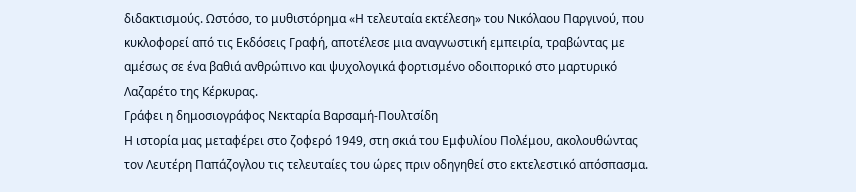διδακτισμούς. Ωστόσο, το μυθιστόρημα «Η τελευταία εκτέλεση» του Νικόλαου Παργινού, που κυκλοφορεί από τις Εκδόσεις Γραφή, αποτέλεσε μια αναγνωστική εμπειρία, τραβώντας με αμέσως σε ένα βαθιά ανθρώπινο και ψυχολογικά φορτισμένο οδοιπορικό στο μαρτυρικό Λαζαρέτο της Κέρκυρας.
Γράφει η δημοσιογράφος Νεκταρία Βαρσαμή-Πουλτσίδη
Η ιστορία μας μεταφέρει στο ζοφερό 1949, στη σκιά του Εμφυλίου Πολέμου, ακολουθώντας τον Λευτέρη Παπάζογλου τις τελευταίες του ώρες πριν οδηγηθεί στο εκτελεστικό απόσπασμα.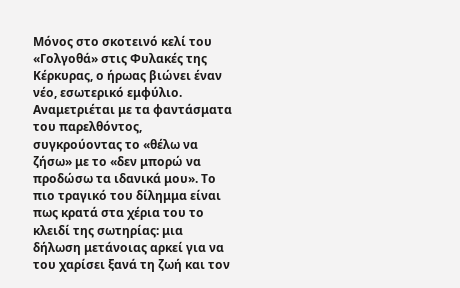Μόνος στο σκοτεινό κελί του «Γολγοθά» στις Φυλακές της Κέρκυρας, ο ήρωας βιώνει έναν νέο, εσωτερικό εμφύλιο. Αναμετριέται με τα φαντάσματα του παρελθόντος, συγκρούοντας το «θέλω να ζήσω» με το «δεν μπορώ να προδώσω τα ιδανικά μου». Το πιο τραγικό του δίλημμα είναι πως κρατά στα χέρια του το κλειδί της σωτηρίας: μια δήλωση μετάνοιας αρκεί για να του χαρίσει ξανά τη ζωή και τον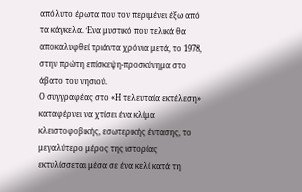απόλυτο έρωτα που τον περιμένει έξω από τα κάγκελα. Ένα μυστικό που τελικά θα αποκαλυφθεί τριάντα χρόνια μετά, το 1978, στην πρώτη επίσκεψη-προσκύνημα στο άβατο του νησιού.
Ο συγγραφέας στο «Η τελευταία εκτέλεση» καταφέρνει να χτίσει ένα κλίμα κλειστοφοβικής, εσωτερικής έντασης, το μεγαλύτερο μέρος της ιστορίας εκτυλίσσεται μέσα σε ένα κελί κατά τη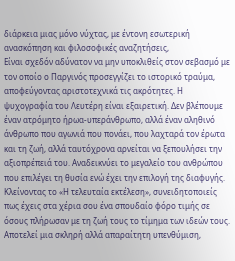διάρκεια μιας μόνο νύχτας, με έντονη εσωτερική ανασκόπηση και φιλοσοφικές αναζητήσεις,
Είναι σχεδόν αδύνατον να μην υποκλιθείς στον σεβασμό με τον οποίο ο Παργινός προσεγγίζει το ιστορικό τραύμα, αποφεύγοντας αριστοτεχνικά τις ακρότητες. Η ψυχογραφία του Λευτέρη είναι εξαιρετική. Δεν βλέπουμε έναν ατρόμητο ήρωα-υπεράνθρωπο, αλλά έναν αληθινό άνθρωπο που αγωνιά που πονάει, που λαχταρά τον έρωτα και τη ζωή, αλλά ταυτόχρονα αρνείται να ξεπουλήσει την αξιοπρέπειά του. Αναδεικνύει το μεγαλείο του ανθρώπου που επιλέγει τη θυσία ενώ έχει την επιλογή της διαφυγής.
Κλείνοντας το «Η τελευταία εκτέλεση», συνειδητοποιείς πως έχεις στα χέρια σου ένα σπουδαίο φόρο τιμής σε όσους πλήρωσαν με τη ζωή τους το τίμημα των ιδεών τους. Αποτελεί μια σκληρή αλλά απαραίτητη υπενθύμιση,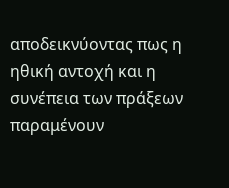αποδεικνύοντας πως η ηθική αντοχή και η συνέπεια των πράξεων παραμένουν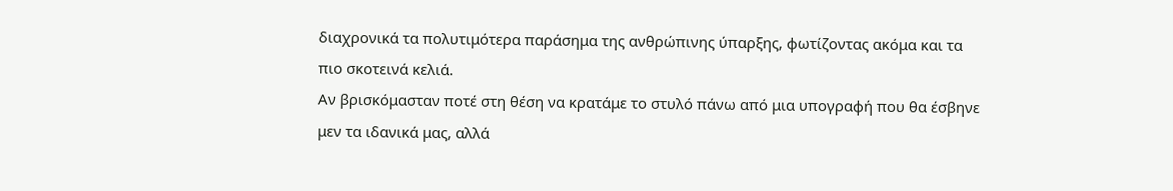διαχρονικά τα πολυτιμότερα παράσημα της ανθρώπινης ύπαρξης, φωτίζοντας ακόμα και τα πιο σκοτεινά κελιά.
Αν βρισκόμασταν ποτέ στη θέση να κρατάμε το στυλό πάνω από μια υπογραφή που θα έσβηνε μεν τα ιδανικά μας, αλλά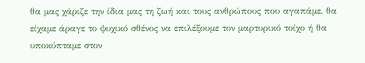θα μας χάριζε την ίδια μας τη ζωή και τους ανθρώπους που αγαπάμε, θα είχαμε άραγε το ψυχικό σθένος να επιλέξουμε τον μαρτυρικό τοίχο ή θα υποκύπταμε στον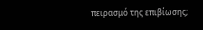πειρασμό της επιβίωσης;